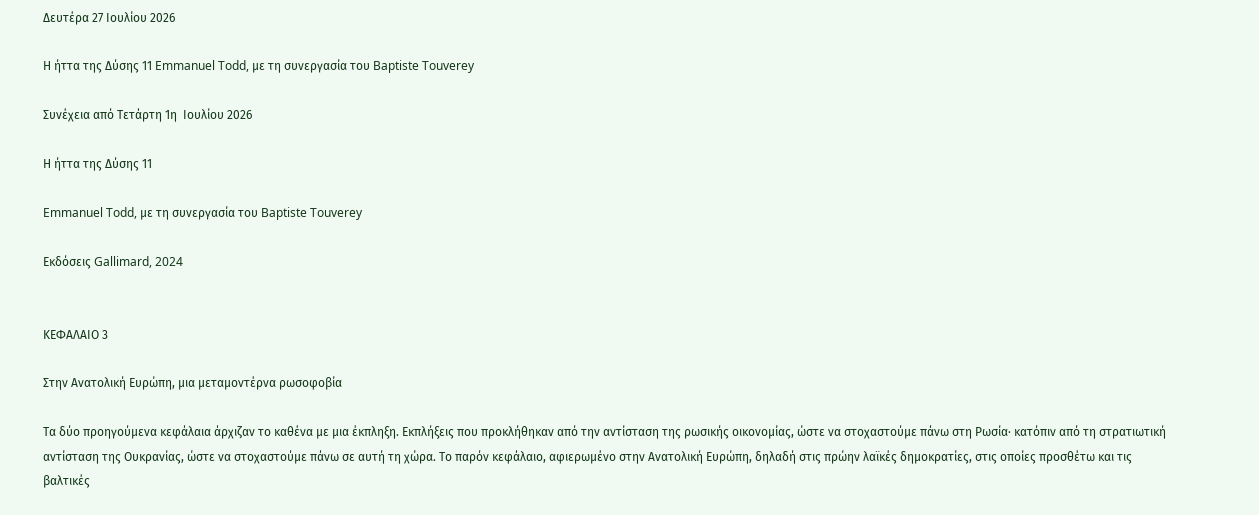Δευτέρα 27 Ιουλίου 2026

Η ήττα της Δύσης 11 Emmanuel Todd, με τη συνεργασία του Baptiste Touverey

Συνέχεια από Τετάρτη 1η  Ιουλίου 2026

Η ήττα της Δύσης 11

Emmanuel Todd, με τη συνεργασία του Baptiste Touverey

Εκδόσεις Gallimard, 2024


ΚΕΦΑΛΑΙΟ 3

Στην Ανατολική Ευρώπη, μια μεταμοντέρνα ρωσοφοβία

Τα δύο προηγούμενα κεφάλαια άρχιζαν το καθένα με μια έκπληξη. Εκπλήξεις που προκλήθηκαν από την αντίσταση της ρωσικής οικονομίας, ώστε να στοχαστούμε πάνω στη Ρωσία· κατόπιν από τη στρατιωτική αντίσταση της Ουκρανίας, ώστε να στοχαστούμε πάνω σε αυτή τη χώρα. Το παρόν κεφάλαιο, αφιερωμένο στην Ανατολική Ευρώπη, δηλαδή στις πρώην λαϊκές δημοκρατίες, στις οποίες προσθέτω και τις βαλτικές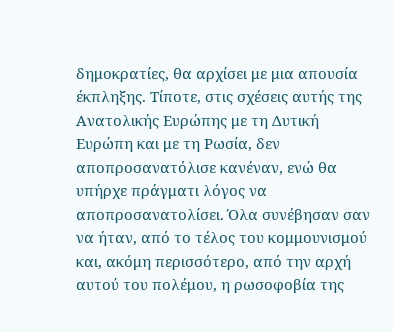δημοκρατίες, θα αρχίσει με μια απουσία έκπληξης. Τίποτε, στις σχέσεις αυτής της Ανατολικής Ευρώπης με τη Δυτική Ευρώπη και με τη Ρωσία, δεν αποπροσανατόλισε κανέναν, ενώ θα υπήρχε πράγματι λόγος να αποπροσανατολίσει. Όλα συνέβησαν σαν να ήταν, από το τέλος του κομμουνισμού και, ακόμη περισσότερο, από την αρχή αυτού του πολέμου, η ρωσοφοβία της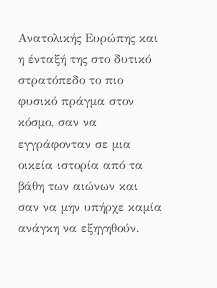Ανατολικής Ευρώπης και η ένταξή της στο δυτικό στρατόπεδο το πιο φυσικό πράγμα στον κόσμο, σαν να εγγράφονταν σε μια οικεία ιστορία από τα βάθη των αιώνων και σαν να μην υπήρχε καμία ανάγκη να εξηγηθούν.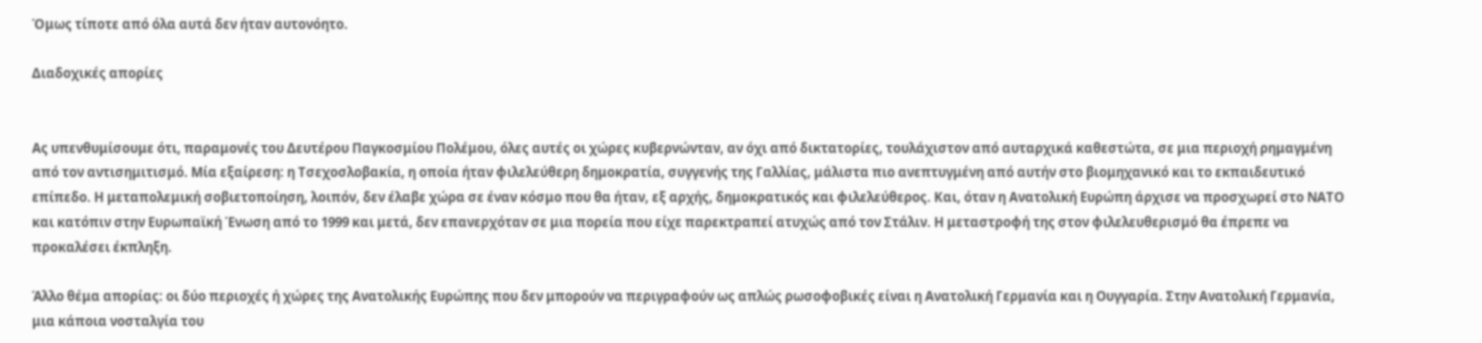Όμως τίποτε από όλα αυτά δεν ήταν αυτονόητο.

Διαδοχικές απορίες


Ας υπενθυμίσουμε ότι, παραμονές του Δευτέρου Παγκοσμίου Πολέμου, όλες αυτές οι χώρες κυβερνώνταν, αν όχι από δικτατορίες, τουλάχιστον από αυταρχικά καθεστώτα, σε μια περιοχή ρημαγμένη από τον αντισημιτισμό. Μία εξαίρεση: η Τσεχοσλοβακία, η οποία ήταν φιλελεύθερη δημοκρατία, συγγενής της Γαλλίας, μάλιστα πιο ανεπτυγμένη από αυτήν στο βιομηχανικό και το εκπαιδευτικό επίπεδο. Η μεταπολεμική σοβιετοποίηση, λοιπόν, δεν έλαβε χώρα σε έναν κόσμο που θα ήταν, εξ αρχής, δημοκρατικός και φιλελεύθερος. Και, όταν η Ανατολική Ευρώπη άρχισε να προσχωρεί στο ΝΑΤΟ και κατόπιν στην Ευρωπαϊκή Ένωση από το 1999 και μετά, δεν επανερχόταν σε μια πορεία που είχε παρεκτραπεί ατυχώς από τον Στάλιν. Η μεταστροφή της στον φιλελευθερισμό θα έπρεπε να προκαλέσει έκπληξη.

Άλλο θέμα απορίας: οι δύο περιοχές ή χώρες της Ανατολικής Ευρώπης που δεν μπορούν να περιγραφούν ως απλώς ρωσοφοβικές είναι η Ανατολική Γερμανία και η Ουγγαρία. Στην Ανατολική Γερμανία, μια κάποια νοσταλγία του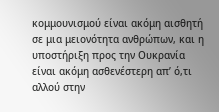κομμουνισμού είναι ακόμη αισθητή σε μια μειονότητα ανθρώπων, και η υποστήριξη προς την Ουκρανία είναι ακόμη ασθενέστερη απ’ ό,τι αλλού στην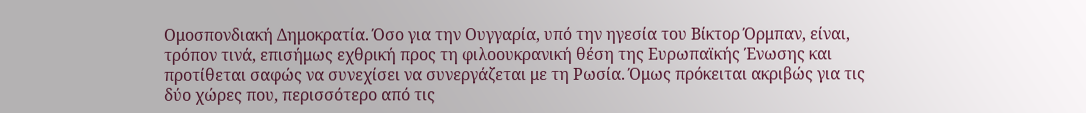Ομοσπονδιακή Δημοκρατία. Όσο για την Ουγγαρία, υπό την ηγεσία του Βίκτορ Όρμπαν, είναι, τρόπον τινά, επισήμως εχθρική προς τη φιλοουκρανική θέση της Ευρωπαϊκής Ένωσης και προτίθεται σαφώς να συνεχίσει να συνεργάζεται με τη Ρωσία. Όμως πρόκειται ακριβώς για τις δύο χώρες που, περισσότερο από τις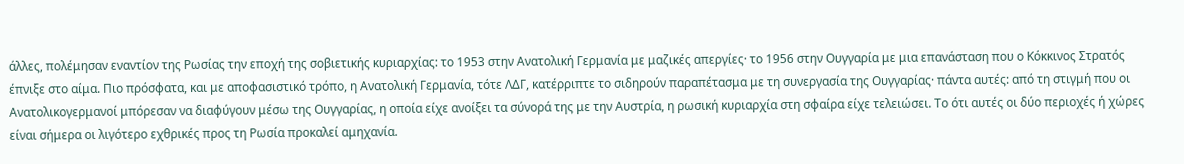άλλες, πολέμησαν εναντίον της Ρωσίας την εποχή της σοβιετικής κυριαρχίας: το 1953 στην Ανατολική Γερμανία με μαζικές απεργίες· το 1956 στην Ουγγαρία με μια επανάσταση που ο Κόκκινος Στρατός έπνιξε στο αίμα. Πιο πρόσφατα, και με αποφασιστικό τρόπο, η Ανατολική Γερμανία, τότε ΛΔΓ, κατέρριπτε το σιδηρούν παραπέτασμα με τη συνεργασία της Ουγγαρίας· πάντα αυτές: από τη στιγμή που οι Ανατολικογερμανοί μπόρεσαν να διαφύγουν μέσω της Ουγγαρίας, η οποία είχε ανοίξει τα σύνορά της με την Αυστρία, η ρωσική κυριαρχία στη σφαίρα είχε τελειώσει. Το ότι αυτές οι δύο περιοχές ή χώρες είναι σήμερα οι λιγότερο εχθρικές προς τη Ρωσία προκαλεί αμηχανία.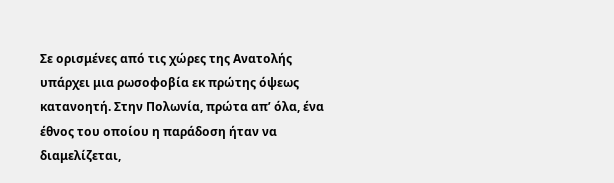Σε ορισμένες από τις χώρες της Ανατολής υπάρχει μια ρωσοφοβία εκ πρώτης όψεως κατανοητή. Στην Πολωνία, πρώτα απ’ όλα, ένα έθνος του οποίου η παράδοση ήταν να διαμελίζεται,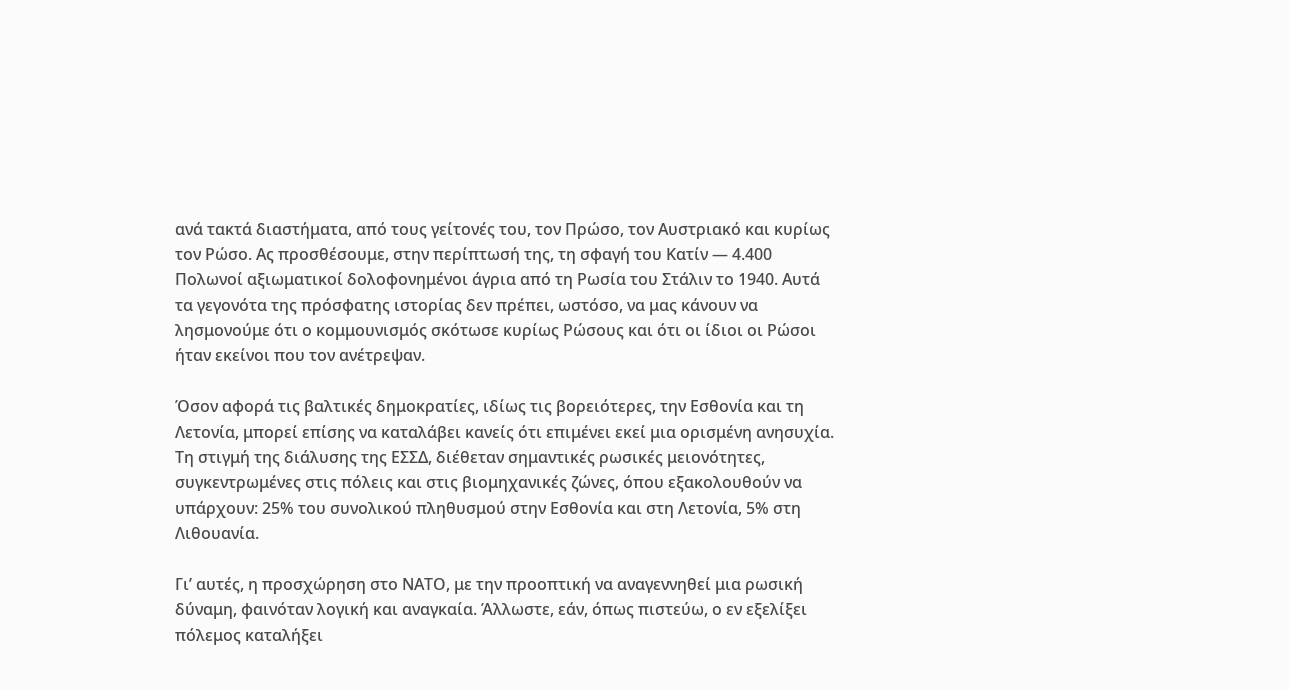ανά τακτά διαστήματα, από τους γείτονές του, τον Πρώσο, τον Αυστριακό και κυρίως τον Ρώσο. Ας προσθέσουμε, στην περίπτωσή της, τη σφαγή του Κατίν — 4.400 Πολωνοί αξιωματικοί δολοφονημένοι άγρια από τη Ρωσία του Στάλιν το 1940. Αυτά τα γεγονότα της πρόσφατης ιστορίας δεν πρέπει, ωστόσο, να μας κάνουν να λησμονούμε ότι ο κομμουνισμός σκότωσε κυρίως Ρώσους και ότι οι ίδιοι οι Ρώσοι ήταν εκείνοι που τον ανέτρεψαν.

Όσον αφορά τις βαλτικές δημοκρατίες, ιδίως τις βορειότερες, την Εσθονία και τη Λετονία, μπορεί επίσης να καταλάβει κανείς ότι επιμένει εκεί μια ορισμένη ανησυχία. Τη στιγμή της διάλυσης της ΕΣΣΔ, διέθεταν σημαντικές ρωσικές μειονότητες, συγκεντρωμένες στις πόλεις και στις βιομηχανικές ζώνες, όπου εξακολουθούν να υπάρχουν: 25% του συνολικού πληθυσμού στην Εσθονία και στη Λετονία, 5% στη Λιθουανία.

Γι’ αυτές, η προσχώρηση στο ΝΑΤΟ, με την προοπτική να αναγεννηθεί μια ρωσική δύναμη, φαινόταν λογική και αναγκαία. Άλλωστε, εάν, όπως πιστεύω, ο εν εξελίξει πόλεμος καταλήξει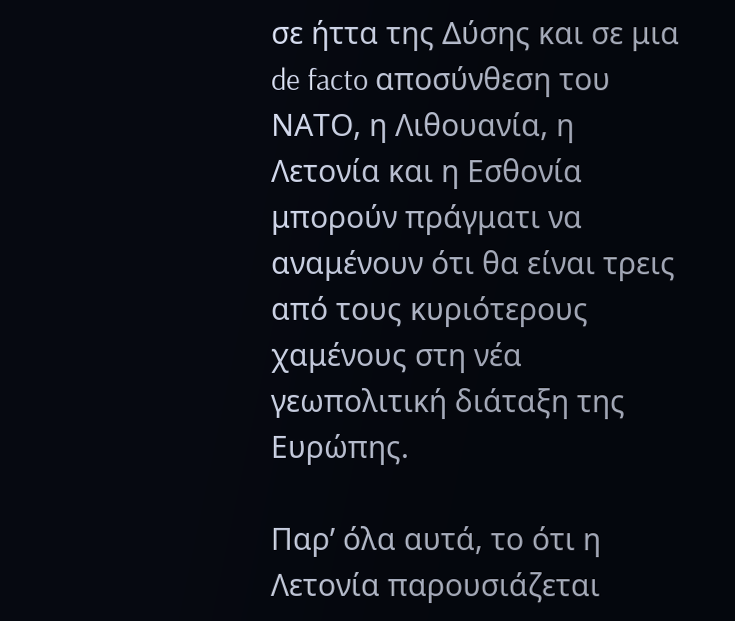σε ήττα της Δύσης και σε μια de facto αποσύνθεση του ΝΑΤΟ, η Λιθουανία, η Λετονία και η Εσθονία μπορούν πράγματι να αναμένουν ότι θα είναι τρεις από τους κυριότερους χαμένους στη νέα γεωπολιτική διάταξη της Ευρώπης.

Παρ’ όλα αυτά, το ότι η Λετονία παρουσιάζεται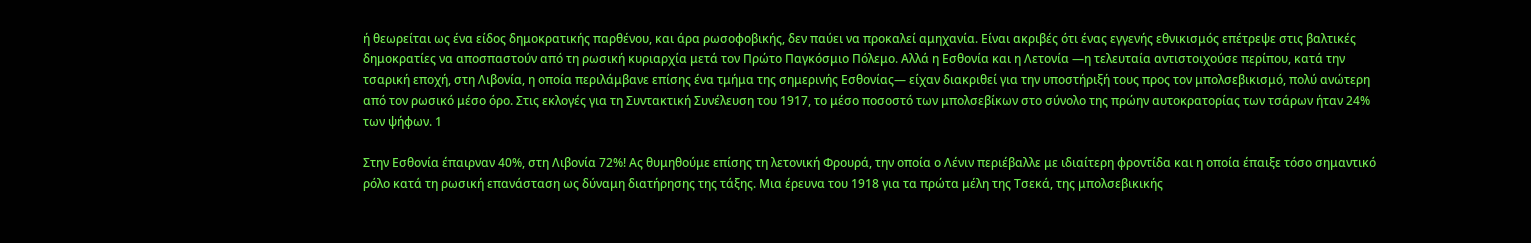ή θεωρείται ως ένα είδος δημοκρατικής παρθένου, και άρα ρωσοφοβικής, δεν παύει να προκαλεί αμηχανία. Είναι ακριβές ότι ένας εγγενής εθνικισμός επέτρεψε στις βαλτικές δημοκρατίες να αποσπαστούν από τη ρωσική κυριαρχία μετά τον Πρώτο Παγκόσμιο Πόλεμο. Αλλά η Εσθονία και η Λετονία —η τελευταία αντιστοιχούσε περίπου, κατά την τσαρική εποχή, στη Λιβονία, η οποία περιλάμβανε επίσης ένα τμήμα της σημερινής Εσθονίας— είχαν διακριθεί για την υποστήριξή τους προς τον μπολσεβικισμό, πολύ ανώτερη από τον ρωσικό μέσο όρο. Στις εκλογές για τη Συντακτική Συνέλευση του 1917, το μέσο ποσοστό των μπολσεβίκων στο σύνολο της πρώην αυτοκρατορίας των τσάρων ήταν 24% των ψήφων. 1

Στην Εσθονία έπαιρναν 40%, στη Λιβονία 72%! Ας θυμηθούμε επίσης τη λετονική Φρουρά, την οποία ο Λένιν περιέβαλλε με ιδιαίτερη φροντίδα και η οποία έπαιξε τόσο σημαντικό ρόλο κατά τη ρωσική επανάσταση ως δύναμη διατήρησης της τάξης. Μια έρευνα του 1918 για τα πρώτα μέλη της Τσεκά, της μπολσεβικικής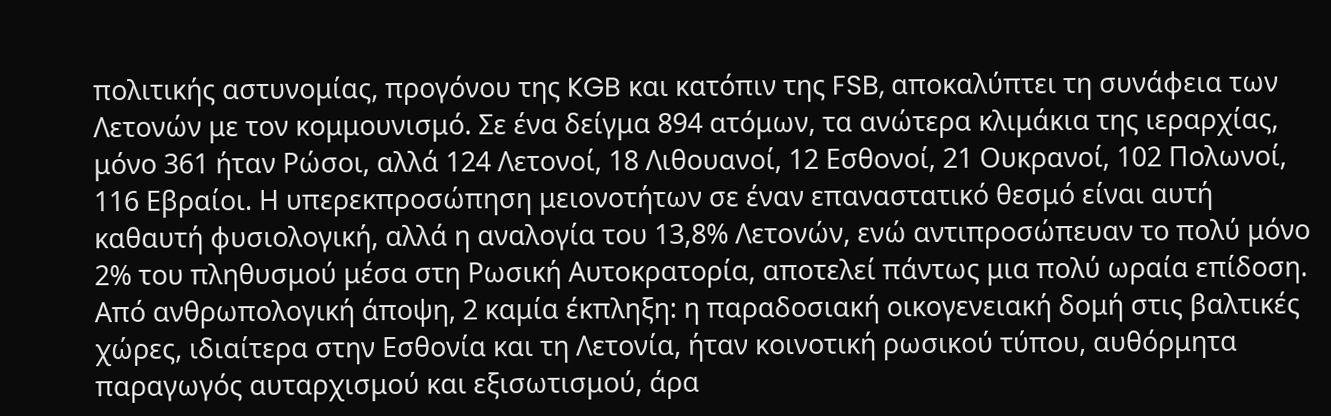πολιτικής αστυνομίας, προγόνου της KGB και κατόπιν της FSB, αποκαλύπτει τη συνάφεια των Λετονών με τον κομμουνισμό. Σε ένα δείγμα 894 ατόμων, τα ανώτερα κλιμάκια της ιεραρχίας, μόνο 361 ήταν Ρώσοι, αλλά 124 Λετονοί, 18 Λιθουανοί, 12 Εσθονοί, 21 Ουκρανοί, 102 Πολωνοί, 116 Εβραίοι. Η υπερεκπροσώπηση μειονοτήτων σε έναν επαναστατικό θεσμό είναι αυτή καθαυτή φυσιολογική, αλλά η αναλογία του 13,8% Λετονών, ενώ αντιπροσώπευαν το πολύ μόνο 2% του πληθυσμού μέσα στη Ρωσική Αυτοκρατορία, αποτελεί πάντως μια πολύ ωραία επίδοση. Από ανθρωπολογική άποψη, 2 καμία έκπληξη: η παραδοσιακή οικογενειακή δομή στις βαλτικές χώρες, ιδιαίτερα στην Εσθονία και τη Λετονία, ήταν κοινοτική ρωσικού τύπου, αυθόρμητα παραγωγός αυταρχισμού και εξισωτισμού, άρα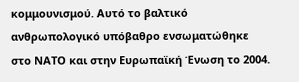κομμουνισμού. Αυτό το βαλτικό ανθρωπολογικό υπόβαθρο ενσωματώθηκε στο ΝΑΤΟ και στην Ευρωπαϊκή Ένωση το 2004.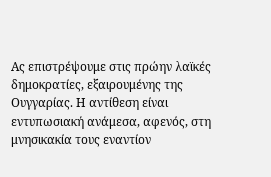Ας επιστρέψουμε στις πρώην λαϊκές δημοκρατίες, εξαιρουμένης της Ουγγαρίας. Η αντίθεση είναι εντυπωσιακή ανάμεσα, αφενός, στη μνησικακία τους εναντίον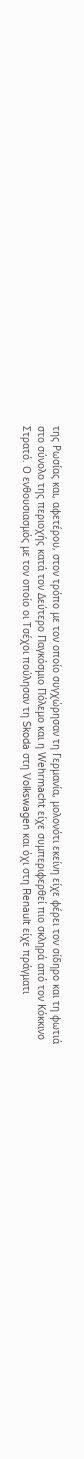της Ρωσίας και, αφετέρου, στον τρόπο με τον οποίο συγχώρησαν τη Γερμανία, μολονότι εκείνη είχε φέρει τον σίδηρο και τη φωτιά στο σύνολο της περιοχής κατά τον Δεύτερο Παγκόσμιο Πόλεμο και η Wehrmacht είχε συμπεριφερθεί πιο σκληρά από τον Κόκκινο Στρατό. Ο ενθουσιασμός με τον οποίο οι Τσέχοι πούλησαν τη Skoda στη Volkswagen και όχι στη Renault είχε πράγματι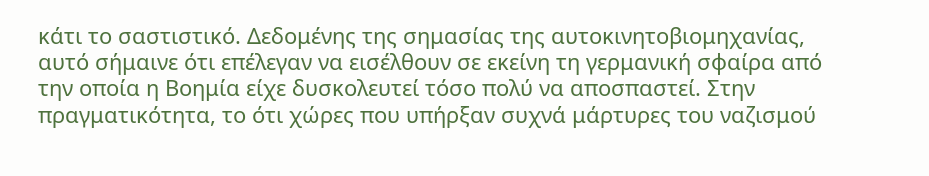κάτι το σαστιστικό. Δεδομένης της σημασίας της αυτοκινητοβιομηχανίας, αυτό σήμαινε ότι επέλεγαν να εισέλθουν σε εκείνη τη γερμανική σφαίρα από την οποία η Βοημία είχε δυσκολευτεί τόσο πολύ να αποσπαστεί. Στην πραγματικότητα, το ότι χώρες που υπήρξαν συχνά μάρτυρες του ναζισμού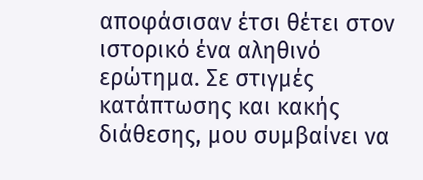αποφάσισαν έτσι θέτει στον ιστορικό ένα αληθινό ερώτημα. Σε στιγμές κατάπτωσης και κακής διάθεσης, μου συμβαίνει να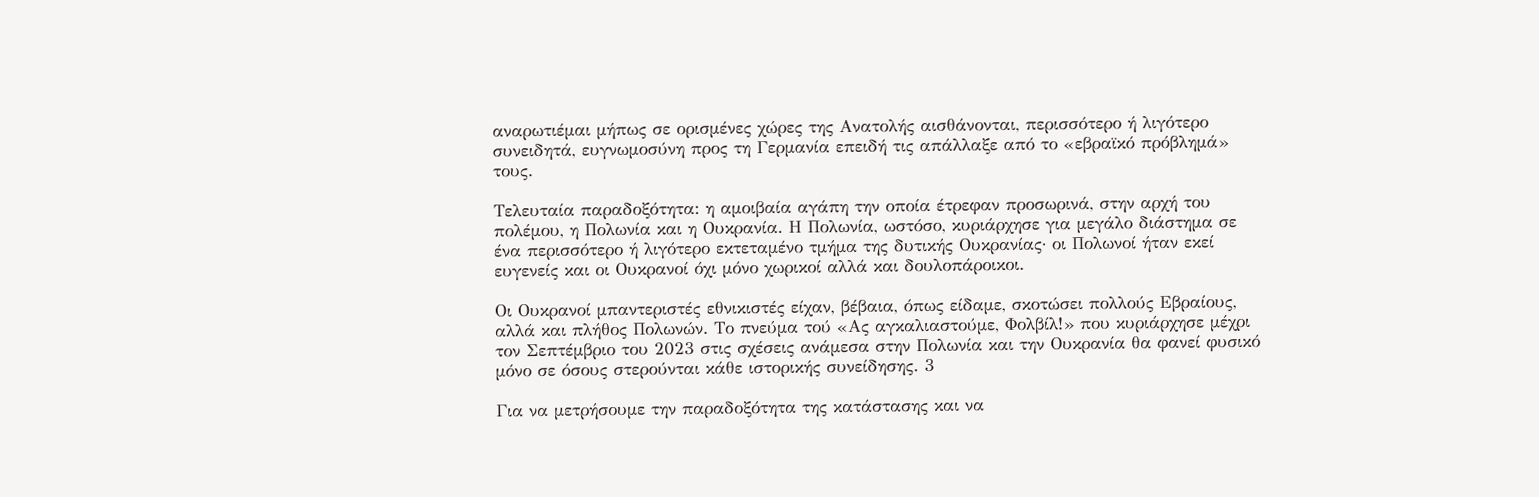αναρωτιέμαι μήπως σε ορισμένες χώρες της Ανατολής αισθάνονται, περισσότερο ή λιγότερο συνειδητά, ευγνωμοσύνη προς τη Γερμανία επειδή τις απάλλαξε από το «εβραϊκό πρόβλημά» τους.

Τελευταία παραδοξότητα: η αμοιβαία αγάπη την οποία έτρεφαν προσωρινά, στην αρχή του πολέμου, η Πολωνία και η Ουκρανία. Η Πολωνία, ωστόσο, κυριάρχησε για μεγάλο διάστημα σε ένα περισσότερο ή λιγότερο εκτεταμένο τμήμα της δυτικής Ουκρανίας· οι Πολωνοί ήταν εκεί ευγενείς και οι Ουκρανοί όχι μόνο χωρικοί αλλά και δουλοπάροικοι.

Οι Ουκρανοί μπαντεριστές εθνικιστές είχαν, βέβαια, όπως είδαμε, σκοτώσει πολλούς Εβραίους, αλλά και πλήθος Πολωνών. Το πνεύμα τού «Ας αγκαλιαστούμε, Φολβίλ!» που κυριάρχησε μέχρι τον Σεπτέμβριο του 2023 στις σχέσεις ανάμεσα στην Πολωνία και την Ουκρανία θα φανεί φυσικό μόνο σε όσους στερούνται κάθε ιστορικής συνείδησης. 3

Για να μετρήσουμε την παραδοξότητα της κατάστασης και να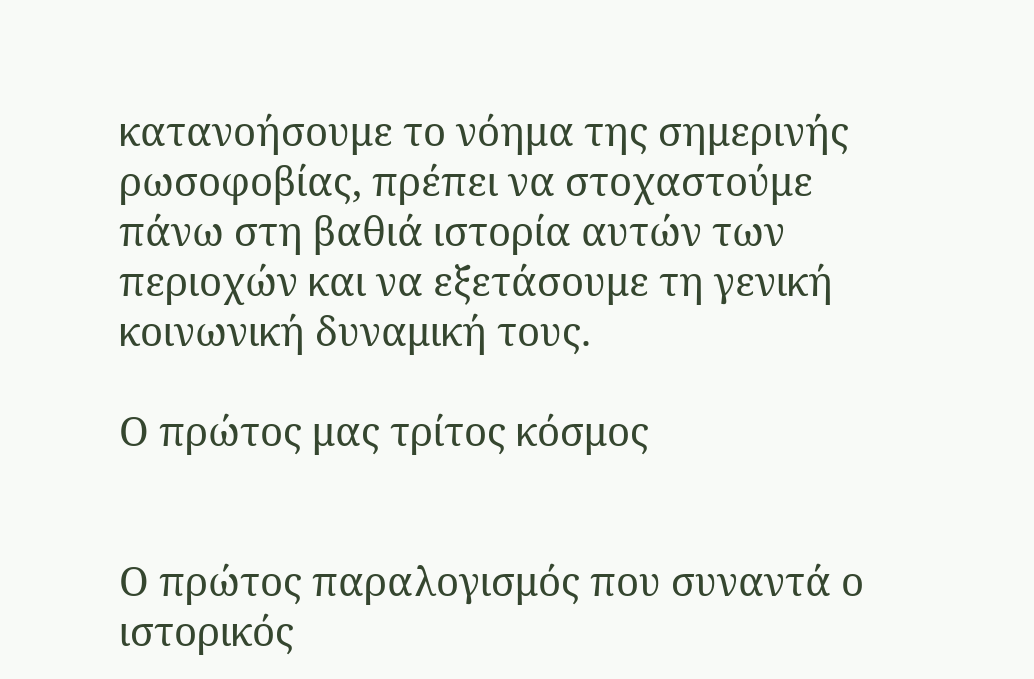κατανοήσουμε το νόημα της σημερινής ρωσοφοβίας, πρέπει να στοχαστούμε πάνω στη βαθιά ιστορία αυτών των περιοχών και να εξετάσουμε τη γενική κοινωνική δυναμική τους.

Ο πρώτος μας τρίτος κόσμος


Ο πρώτος παραλογισμός που συναντά ο ιστορικός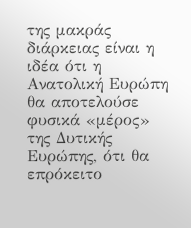της μακράς διάρκειας είναι η ιδέα ότι η Ανατολική Ευρώπη θα αποτελούσε φυσικά «μέρος» της Δυτικής Ευρώπης, ότι θα επρόκειτο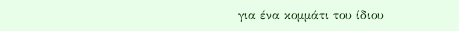για ένα κομμάτι του ίδιου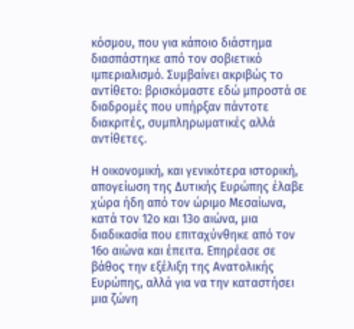κόσμου, που για κάποιο διάστημα διασπάστηκε από τον σοβιετικό ιμπεριαλισμό. Συμβαίνει ακριβώς το αντίθετο: βρισκόμαστε εδώ μπροστά σε διαδρομές που υπήρξαν πάντοτε διακριτές, συμπληρωματικές αλλά αντίθετες.

Η οικονομική, και γενικότερα ιστορική, απογείωση της Δυτικής Ευρώπης έλαβε χώρα ήδη από τον ώριμο Μεσαίωνα, κατά τον 12ο και 13ο αιώνα, μια διαδικασία που επιταχύνθηκε από τον 16ο αιώνα και έπειτα. Επηρέασε σε βάθος την εξέλιξη της Ανατολικής Ευρώπης, αλλά για να την καταστήσει μια ζώνη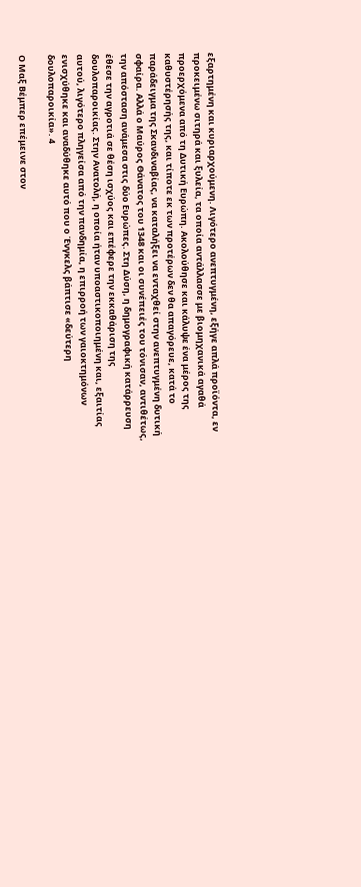εξαρτημένη και κυριαρχούμενη. Λιγότερο ανεπτυγμένη, εξήγε απλά προϊόντα, εν προκειμένω σιτηρά και ξυλεία, τα οποία αντάλλασσε με βιομηχανικά αγαθά προερχόμενα από τη Δυτική Ευρώπη. Ακολούθησε και κάλυψε ένα μέρος της καθυστέρησής της, και τίποτε εκ των προτέρων δεν θα απαγόρευε, κατά το παράδειγμα της Σκανδιναβίας, να καταλήξει να ενταχθεί στην ανεπτυγμένη δυτική σφαίρα. Αλλά ο Μαύρος Θάνατος του 1348 και οι συνέπειές του τόνισαν, αντιθέτως, την απόσταση ανάμεσα στις δύο Ευρώπες. Στη Δύση, η δημογραφική κατάρρευση έθεσε την αγροτιά σε θέση ισχύος και επέφερε την εκκαθάριση της δουλοπαροικίας. Στην Ανατολή, η οποία ήταν υποαστικοποιημένη και, εξαιτίας αυτού, λιγότερο πληγείσα από την πανδημία, η επιρροή των γαιοκτημόνων ενισχύθηκε και αναδύθηκε αυτό που ο Ένγκελς βάπτισε «δεύτερη δουλοπαροικία». 4

Ο Μαξ Βέμπερ επέμεινε στον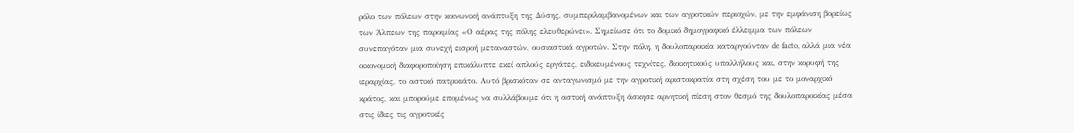ρόλο των πόλεων στην κοινωνική ανάπτυξη της Δύσης, συμπεριλαμβανομένων και των αγροτικών περιοχών, με την εμφάνιση βορείως των Άλπεων της παροιμίας «Ο αέρας της πόλης ελευθερώνει». Σημείωσε ότι το δομικό δημογραφικό έλλειμμα των πόλεων συνεπαγόταν μια συνεχή εισροή μεταναστών, ουσιαστικά αγροτών. Στην πόλη, η δουλοπαροικία καταργούνταν de facto, αλλά μια νέα οικονομική διαφοροποίηση επικάλυπτε εκεί απλούς εργάτες, ειδικευμένους τεχνίτες, διοικητικούς υπαλλήλους και, στην κορυφή της ιεραρχίας, το αστικό πατρικιάτο. Αυτό βρισκόταν σε ανταγωνισμό με την αγροτική αριστοκρατία στη σχέση του με το μοναρχικό κράτος, και μπορούμε επομένως να συλλάβουμε ότι η αστική ανάπτυξη άσκησε αρνητική πίεση στον θεσμό της δουλοπαροικίας μέσα στις ίδιες τις αγροτικές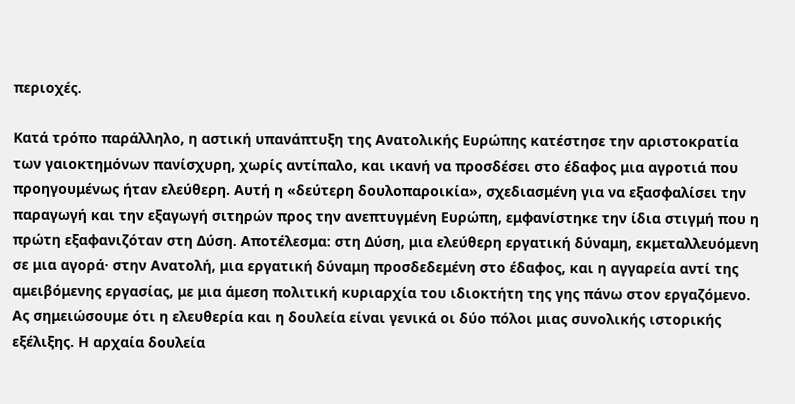περιοχές.

Κατά τρόπο παράλληλο, η αστική υπανάπτυξη της Ανατολικής Ευρώπης κατέστησε την αριστοκρατία των γαιοκτημόνων πανίσχυρη, χωρίς αντίπαλο, και ικανή να προσδέσει στο έδαφος μια αγροτιά που προηγουμένως ήταν ελεύθερη. Αυτή η «δεύτερη δουλοπαροικία», σχεδιασμένη για να εξασφαλίσει την παραγωγή και την εξαγωγή σιτηρών προς την ανεπτυγμένη Ευρώπη, εμφανίστηκε την ίδια στιγμή που η πρώτη εξαφανιζόταν στη Δύση. Αποτέλεσμα: στη Δύση, μια ελεύθερη εργατική δύναμη, εκμεταλλευόμενη σε μια αγορά· στην Ανατολή, μια εργατική δύναμη προσδεδεμένη στο έδαφος, και η αγγαρεία αντί της αμειβόμενης εργασίας, με μια άμεση πολιτική κυριαρχία του ιδιοκτήτη της γης πάνω στον εργαζόμενο. Ας σημειώσουμε ότι η ελευθερία και η δουλεία είναι γενικά οι δύο πόλοι μιας συνολικής ιστορικής εξέλιξης. Η αρχαία δουλεία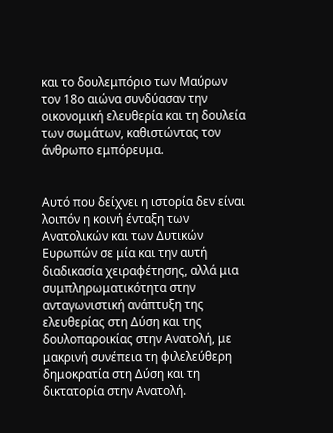και το δουλεμπόριο των Μαύρων τον 18ο αιώνα συνδύασαν την οικονομική ελευθερία και τη δουλεία των σωμάτων, καθιστώντας τον άνθρωπο εμπόρευμα.


Αυτό που δείχνει η ιστορία δεν είναι λοιπόν η κοινή ένταξη των Ανατολικών και των Δυτικών Ευρωπών σε μία και την αυτή διαδικασία χειραφέτησης, αλλά μια συμπληρωματικότητα στην ανταγωνιστική ανάπτυξη της ελευθερίας στη Δύση και της δουλοπαροικίας στην Ανατολή, με μακρινή συνέπεια τη φιλελεύθερη δημοκρατία στη Δύση και τη δικτατορία στην Ανατολή.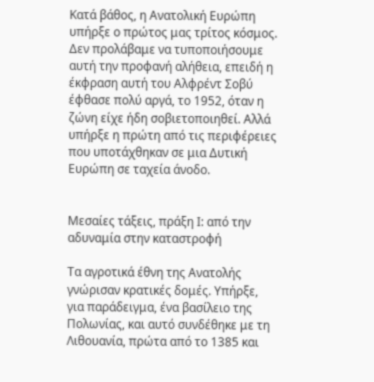Κατά βάθος, η Ανατολική Ευρώπη υπήρξε ο πρώτος μας τρίτος κόσμος. Δεν προλάβαμε να τυποποιήσουμε αυτή την προφανή αλήθεια, επειδή η έκφραση αυτή του Αλφρέντ Σοβύ έφθασε πολύ αργά, το 1952, όταν η ζώνη είχε ήδη σοβιετοποιηθεί. Αλλά υπήρξε η πρώτη από τις περιφέρειες που υποτάχθηκαν σε μια Δυτική Ευρώπη σε ταχεία άνοδο.


Μεσαίες τάξεις, πράξη Ι: από την αδυναμία στην καταστροφή

Τα αγροτικά έθνη της Ανατολής γνώρισαν κρατικές δομές. Υπήρξε, για παράδειγμα, ένα βασίλειο της Πολωνίας, και αυτό συνδέθηκε με τη Λιθουανία, πρώτα από το 1385 και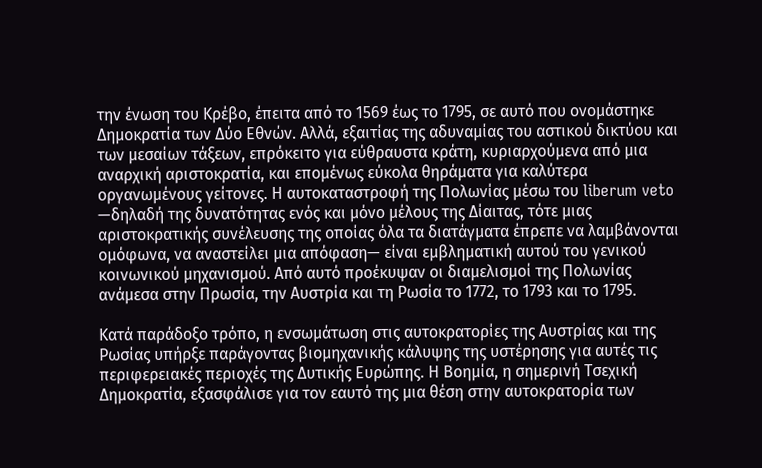την ένωση του Κρέβο, έπειτα από το 1569 έως το 1795, σε αυτό που ονομάστηκε Δημοκρατία των Δύο Εθνών. Αλλά, εξαιτίας της αδυναμίας του αστικού δικτύου και των μεσαίων τάξεων, επρόκειτο για εύθραυστα κράτη, κυριαρχούμενα από μια αναρχική αριστοκρατία, και επομένως εύκολα θηράματα για καλύτερα οργανωμένους γείτονες. Η αυτοκαταστροφή της Πολωνίας μέσω του liberum veto —δηλαδή της δυνατότητας ενός και μόνο μέλους της Δίαιτας, τότε μιας αριστοκρατικής συνέλευσης της οποίας όλα τα διατάγματα έπρεπε να λαμβάνονται ομόφωνα, να αναστείλει μια απόφαση— είναι εμβληματική αυτού του γενικού κοινωνικού μηχανισμού. Από αυτό προέκυψαν οι διαμελισμοί της Πολωνίας ανάμεσα στην Πρωσία, την Αυστρία και τη Ρωσία το 1772, το 1793 και το 1795.

Κατά παράδοξο τρόπο, η ενσωμάτωση στις αυτοκρατορίες της Αυστρίας και της Ρωσίας υπήρξε παράγοντας βιομηχανικής κάλυψης της υστέρησης για αυτές τις περιφερειακές περιοχές της Δυτικής Ευρώπης. Η Βοημία, η σημερινή Τσεχική Δημοκρατία, εξασφάλισε για τον εαυτό της μια θέση στην αυτοκρατορία των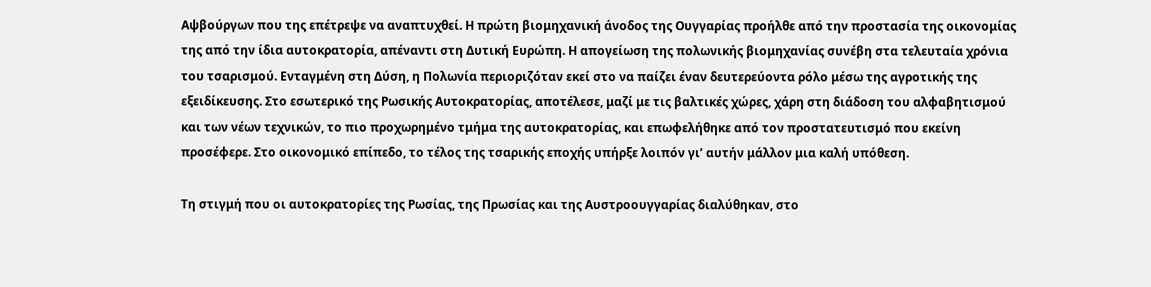Αψβούργων που της επέτρεψε να αναπτυχθεί. Η πρώτη βιομηχανική άνοδος της Ουγγαρίας προήλθε από την προστασία της οικονομίας της από την ίδια αυτοκρατορία, απέναντι στη Δυτική Ευρώπη. Η απογείωση της πολωνικής βιομηχανίας συνέβη στα τελευταία χρόνια του τσαρισμού. Ενταγμένη στη Δύση, η Πολωνία περιοριζόταν εκεί στο να παίζει έναν δευτερεύοντα ρόλο μέσω της αγροτικής της εξειδίκευσης. Στο εσωτερικό της Ρωσικής Αυτοκρατορίας, αποτέλεσε, μαζί με τις βαλτικές χώρες, χάρη στη διάδοση του αλφαβητισμού και των νέων τεχνικών, το πιο προχωρημένο τμήμα της αυτοκρατορίας, και επωφελήθηκε από τον προστατευτισμό που εκείνη προσέφερε. Στο οικονομικό επίπεδο, το τέλος της τσαρικής εποχής υπήρξε λοιπόν γι’ αυτήν μάλλον μια καλή υπόθεση.

Τη στιγμή που οι αυτοκρατορίες της Ρωσίας, της Πρωσίας και της Αυστροουγγαρίας διαλύθηκαν, στο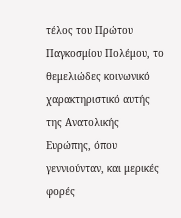τέλος του Πρώτου Παγκοσμίου Πολέμου, το θεμελιώδες κοινωνικό χαρακτηριστικό αυτής της Ανατολικής Ευρώπης, όπου γεννιούνταν, και μερικές φορές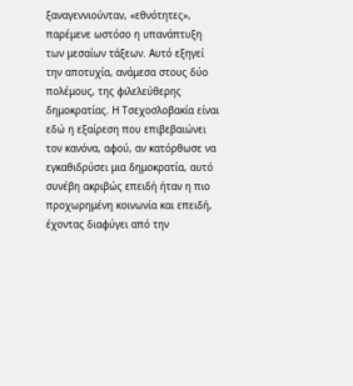ξαναγεννιούνταν, «εθνότητες», παρέμενε ωστόσο η υπανάπτυξη των μεσαίων τάξεων. Αυτό εξηγεί την αποτυχία, ανάμεσα στους δύο πολέμους, της φιλελεύθερης δημοκρατίας. Η Τσεχοσλοβακία είναι εδώ η εξαίρεση που επιβεβαιώνει τον κανόνα, αφού, αν κατόρθωσε να εγκαθιδρύσει μια δημοκρατία, αυτό συνέβη ακριβώς επειδή ήταν η πιο προχωρημένη κοινωνία και επειδή, έχοντας διαφύγει από την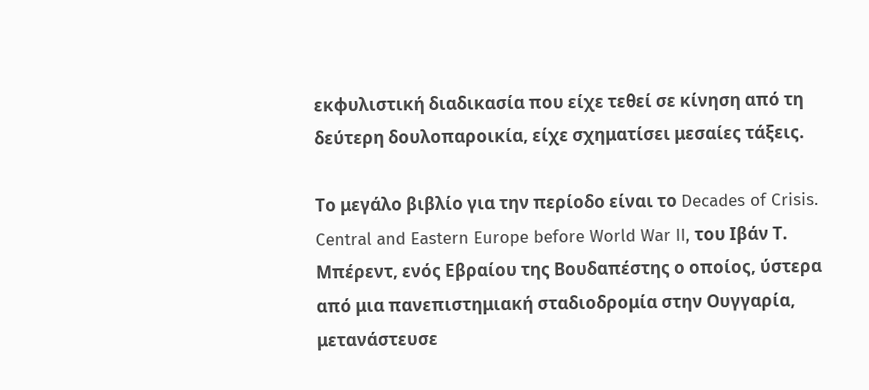εκφυλιστική διαδικασία που είχε τεθεί σε κίνηση από τη δεύτερη δουλοπαροικία, είχε σχηματίσει μεσαίες τάξεις.

Το μεγάλο βιβλίο για την περίοδο είναι το Decades of Crisis. Central and Eastern Europe before World War II, του Ιβάν Τ. Μπέρεντ, ενός Εβραίου της Βουδαπέστης ο οποίος, ύστερα από μια πανεπιστημιακή σταδιοδρομία στην Ουγγαρία, μετανάστευσε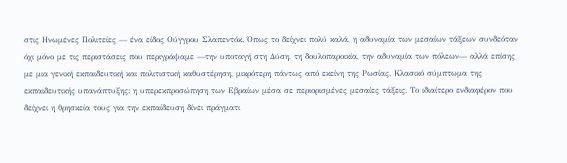στις Ηνωμένες Πολιτείες — ένα είδος Ούγγρου Σλαπεντόκ. Όπως το δείχνει πολύ καλά, η αδυναμία των μεσαίων τάξεων συνδεόταν όχι μόνο με τις περιστάσεις που περιγράψαμε —την υποταγή στη Δύση, τη δουλοπαροικία, την αδυναμία των πόλεων— αλλά επίσης με μια γενική εκπαιδευτική και πολιτιστική καθυστέρηση, μικρότερη πάντως από εκείνη της Ρωσίας. Κλασικό σύμπτωμα της εκπαιδευτικής υπανάπτυξης: η υπερεκπροσώπηση των Εβραίων μέσα σε περιορισμένες μεσαίες τάξεις. Το ιδιαίτερο ενδιαφέρον που δείχνει η θρησκεία τους για την εκπαίδευση δίνει πράγματι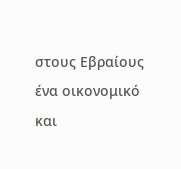στους Εβραίους ένα οικονομικό και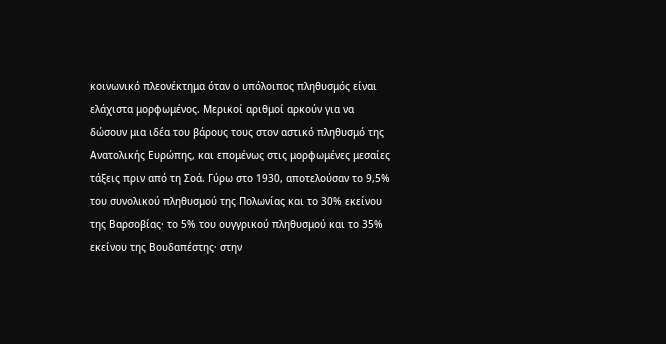κοινωνικό πλεονέκτημα όταν ο υπόλοιπος πληθυσμός είναι ελάχιστα μορφωμένος. Μερικοί αριθμοί αρκούν για να δώσουν μια ιδέα του βάρους τους στον αστικό πληθυσμό της Ανατολικής Ευρώπης, και επομένως στις μορφωμένες μεσαίες τάξεις πριν από τη Σοά. Γύρω στο 1930, αποτελούσαν το 9,5% του συνολικού πληθυσμού της Πολωνίας και το 30% εκείνου της Βαρσοβίας· το 5% του ουγγρικού πληθυσμού και το 35% εκείνου της Βουδαπέστης· στην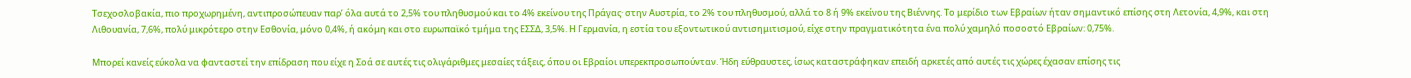Τσεχοσλοβακία, πιο προχωρημένη, αντιπροσώπευαν παρ’ όλα αυτά το 2,5% του πληθυσμού και το 4% εκείνου της Πράγας· στην Αυστρία, το 2% του πληθυσμού, αλλά το 8 ή 9% εκείνου της Βιέννης. Το μερίδιο των Εβραίων ήταν σημαντικό επίσης στη Λετονία, 4,9%, και στη Λιθουανία, 7,6%, πολύ μικρότερο στην Εσθονία, μόνο 0,4%, ή ακόμη και στο ευρωπαϊκό τμήμα της ΕΣΣΔ, 3,5%. Η Γερμανία, η εστία του εξοντωτικού αντισημιτισμού, είχε στην πραγματικότητα ένα πολύ χαμηλό ποσοστό Εβραίων: 0,75%.

Μπορεί κανείς εύκολα να φανταστεί την επίδραση που είχε η Σοά σε αυτές τις ολιγάριθμες μεσαίες τάξεις, όπου οι Εβραίοι υπερεκπροσωπούνταν. Ήδη εύθραυστες, ίσως καταστράφηκαν επειδή αρκετές από αυτές τις χώρες έχασαν επίσης τις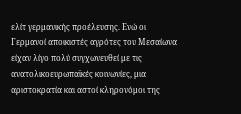ελίτ γερμανικής προέλευσης. Ενώ οι Γερμανοί αποικιστές αγρότες του Μεσαίωνα είχαν λίγο πολύ συγχωνευθεί με τις ανατολικοευρωπαϊκές κοινωνίες, μια αριστοκρατία και αστοί κληρονόμοι της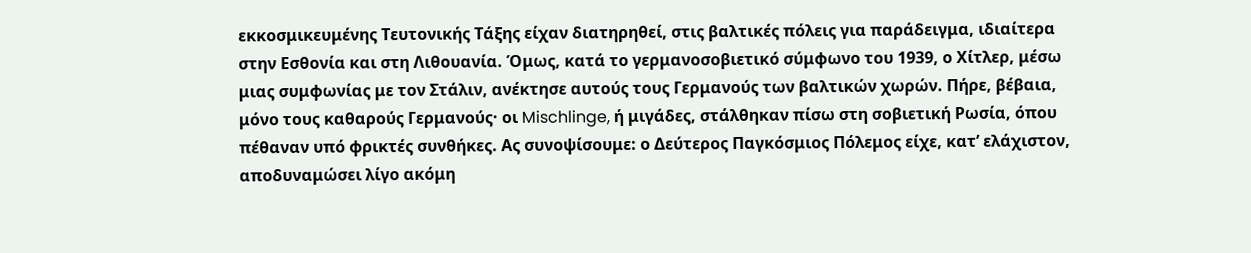εκκοσμικευμένης Τευτονικής Τάξης είχαν διατηρηθεί, στις βαλτικές πόλεις για παράδειγμα, ιδιαίτερα στην Εσθονία και στη Λιθουανία. Όμως, κατά το γερμανοσοβιετικό σύμφωνο του 1939, ο Χίτλερ, μέσω μιας συμφωνίας με τον Στάλιν, ανέκτησε αυτούς τους Γερμανούς των βαλτικών χωρών. Πήρε, βέβαια, μόνο τους καθαρούς Γερμανούς· οι Mischlinge, ή μιγάδες, στάλθηκαν πίσω στη σοβιετική Ρωσία, όπου πέθαναν υπό φρικτές συνθήκες. Ας συνοψίσουμε: ο Δεύτερος Παγκόσμιος Πόλεμος είχε, κατ’ ελάχιστον, αποδυναμώσει λίγο ακόμη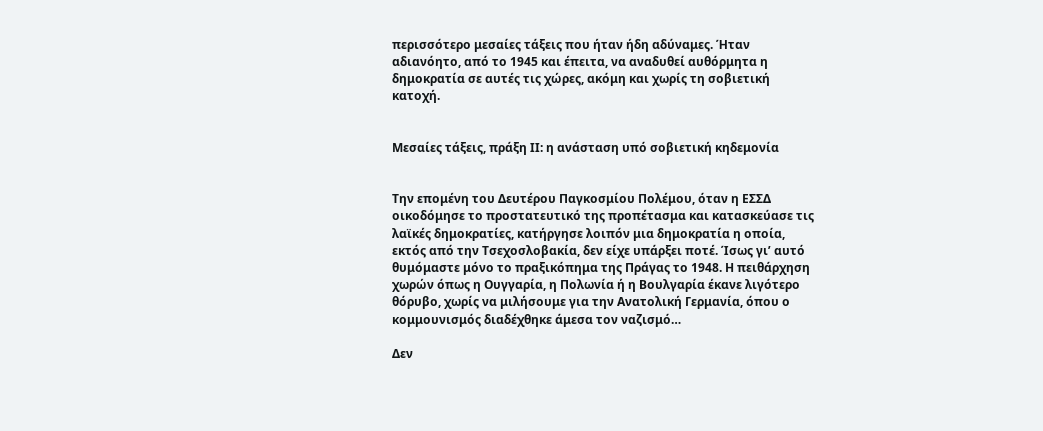περισσότερο μεσαίες τάξεις που ήταν ήδη αδύναμες. Ήταν αδιανόητο, από το 1945 και έπειτα, να αναδυθεί αυθόρμητα η δημοκρατία σε αυτές τις χώρες, ακόμη και χωρίς τη σοβιετική κατοχή.


Μεσαίες τάξεις, πράξη ΙΙ: η ανάσταση υπό σοβιετική κηδεμονία


Την επομένη του Δευτέρου Παγκοσμίου Πολέμου, όταν η ΕΣΣΔ οικοδόμησε το προστατευτικό της προπέτασμα και κατασκεύασε τις λαϊκές δημοκρατίες, κατήργησε λοιπόν μια δημοκρατία η οποία, εκτός από την Τσεχοσλοβακία, δεν είχε υπάρξει ποτέ. Ίσως γι’ αυτό θυμόμαστε μόνο το πραξικόπημα της Πράγας το 1948. Η πειθάρχηση χωρών όπως η Ουγγαρία, η Πολωνία ή η Βουλγαρία έκανε λιγότερο θόρυβο, χωρίς να μιλήσουμε για την Ανατολική Γερμανία, όπου ο κομμουνισμός διαδέχθηκε άμεσα τον ναζισμό…

Δεν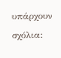υπάρχουν σχόλια: